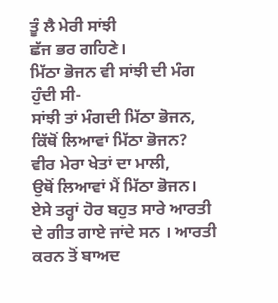ਤੂੰ ਲੈ ਮੇਰੀ ਸਾਂਝੀ
ਛੱਜ ਭਰ ਗਹਿਣੇ।
ਮਿੱਠਾ ਭੋਜਨ ਵੀ ਸਾਂਝੀ ਦੀ ਮੰਗ ਹੁੰਦੀ ਸੀ-
ਸਾਂਝੀ ਤਾਂ ਮੰਗਦੀ ਮਿੱਠਾ ਭੋਜਨ,
ਕਿੱਥੋਂ ਲਿਆਵਾਂ ਮਿੱਠਾ ਭੋਜਨ?
ਵੀਰ ਮੇਰਾ ਖੇਤਾਂ ਦਾ ਮਾਲੀ,
ਉਥੋਂ ਲਿਆਵਾਂ ਮੈਂ ਮਿੱਠਾ ਭੋਜਨ।
ਏਸੇ ਤਰ੍ਹਾਂ ਹੋਰ ਬਹੁਤ ਸਾਰੇ ਆਰਤੀ ਦੇ ਗੀਤ ਗਾਏ ਜਾਂਦੇ ਸਨ । ਆਰਤੀ ਕਰਨ ਤੋਂ ਬਾਅਦ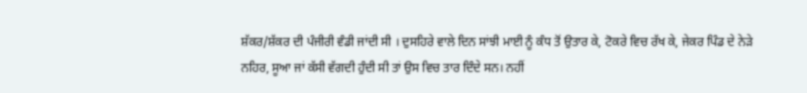ਸ਼ੱਕਰ/ਸ਼ੱਕਰ ਦੀ ਪੰਜੀਰੀ ਵੰਡੀ ਜਾਂਦੀ ਸੀ । ਦੁਸਹਿਰੇ ਵਾਲੇ ਦਿਨ ਸਾਂਝੀ ਮਾਈ ਨੂੰ ਕੰਧ ਤੋਂ ਉਤਾਰ ਕੇ, ਟੋਕਰੇ ਵਿਚ ਰੱਖ ਕੇ, ਜੇਕਰ ਪਿੰਡ ਦੇ ਨੇੜੇ ਨਹਿਰ, ਸੂਆ ਜਾਂ ਕੱਸੀ ਵੱਗਦੀ ਹੁੰਦੀ ਸੀ ਤਾਂ ਉਸ ਵਿਚ ਤਾਰ ਦਿੰਦੇ ਸਨ। ਨਹੀਂ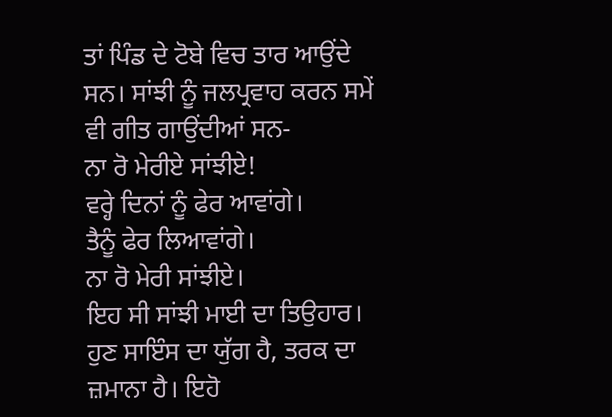ਤਾਂ ਪਿੰਡ ਦੇ ਟੋਬੇ ਵਿਚ ਤਾਰ ਆਉਂਦੇ ਸਨ। ਸਾਂਝੀ ਨੂੰ ਜਲਪ੍ਰਵਾਹ ਕਰਨ ਸਮੇਂ ਵੀ ਗੀਤ ਗਾਉਂਦੀਆਂ ਸਨ-
ਨਾ ਰੋ ਮੇਰੀਏ ਸਾਂਝੀਏ!
ਵਰ੍ਹੇ ਦਿਨਾਂ ਨੂੰ ਫੇਰ ਆਵਾਂਗੇ।
ਤੈਨੂੰ ਫੇਰ ਲਿਆਵਾਂਗੇ।
ਨਾ ਰੋ ਮੇਰੀ ਸਾਂਝੀਏ।
ਇਹ ਸੀ ਸਾਂਝੀ ਮਾਈ ਦਾ ਤਿਉਹਾਰ।
ਹੁਣ ਸਾਇੰਸ ਦਾ ਯੁੱਗ ਹੈ, ਤਰਕ ਦਾ ਜ਼ਮਾਨਾ ਹੈ। ਇਹੋ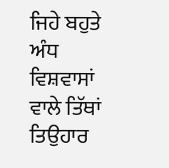ਜਿਹੇ ਬਹੁਤੇ ਅੰਧ ਵਿਸ਼ਵਾਸਾਂ ਵਾਲੇ ਤਿੱਥਾਂ ਤਿਉਹਾਰ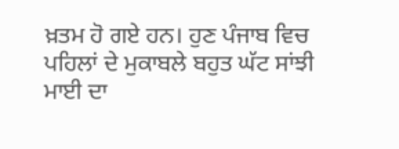ਖ਼ਤਮ ਹੋ ਗਏ ਹਨ। ਹੁਣ ਪੰਜਾਬ ਵਿਚ ਪਹਿਲਾਂ ਦੇ ਮੁਕਾਬਲੇ ਬਹੁਤ ਘੱਟ ਸਾਂਝੀ ਮਾਈ ਦਾ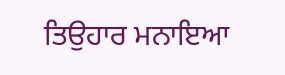ਤਿਉਹਾਰ ਮਨਾਇਆ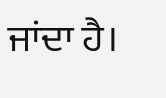ਜਾਂਦਾ ਹੈ।